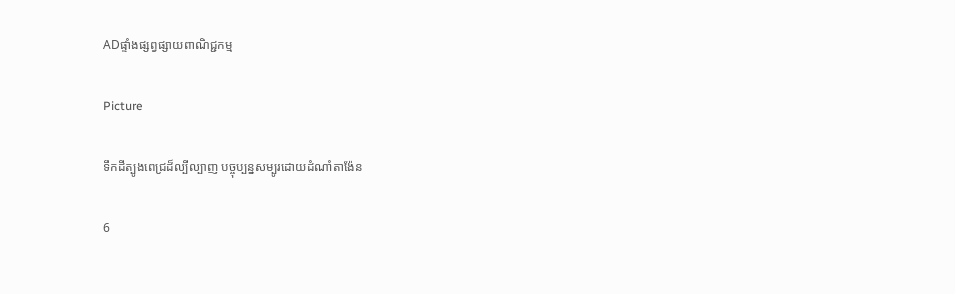ADផ្ទាំងផ្សព្វផ្សាយពាណិជ្ជកម្ម

Picture

ទឹកដីត្បូងពេជ្រដ៏ល្បីល្បាញ បច្ចុប្បន្នសម្បូរដោយដំណាំតាង៉ែន

6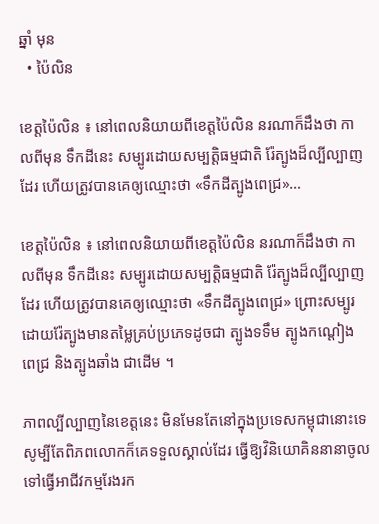ឆ្នាំ មុន
  • ប៉ៃលិន

ខេត្តប៉ៃលិន ៖ នៅពេលនិយាយពីខេត្តប៉ៃលិន នរណាក៏ដឹងថា កាលពីមុន ទឹកដីនេះ សម្បូរដោយសម្បត្តិធម្មជាតិ រ៉ែត្បូងដ៏ល្បីល្បាញដែរ ហើយត្រូវបានគេឲ្យឈ្មោះថា «ទឹកដីត្បូងពេជ្រ»…

ខេត្តប៉ៃលិន ៖ នៅពេលនិយាយពីខេត្តប៉ៃលិន នរណាក៏ដឹងថា កាលពីមុន ទឹកដីនេះ សម្បូរដោយសម្បត្តិធម្មជាតិ រ៉ែត្បូងដ៏ល្បីល្បាញដែរ ហើយត្រូវបានគេឲ្យឈ្មោះថា «ទឹកដីត្បូងពេជ្រ» ព្រោះសម្បូរដោយរ៉ែត្បូងមានតម្លៃគ្រប់ប្រភេទដូចជា ត្បូងទទឹម ត្បូងកណ្ដៀង ពេជ្រ និងត្បូងឆាំង ជាដើម ។

ភាពល្បីល្បាញនៃខេត្តនេះ មិនមែនតែនៅក្នុងប្រទេសកម្ពុជានោះទេ សូម្បីតែពិភពលោកក៏គេទទួលស្គាល់ដែរ ធ្វើឱ្យវិនិយោគិននានាចូលទៅធ្វើអាជីវកម្មរែងរក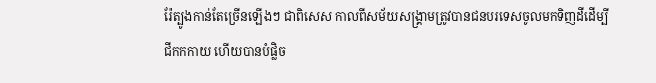រ៉ែត្បូងកាន់តែច្រើនឡើងៗ ជាពិសេស កាលពីសម័យសង្គ្រាមត្រូវបានជនបរទេសចូលមកទិញដីដើម្បីជីកកកាយ ហើយបានបំផ្លិច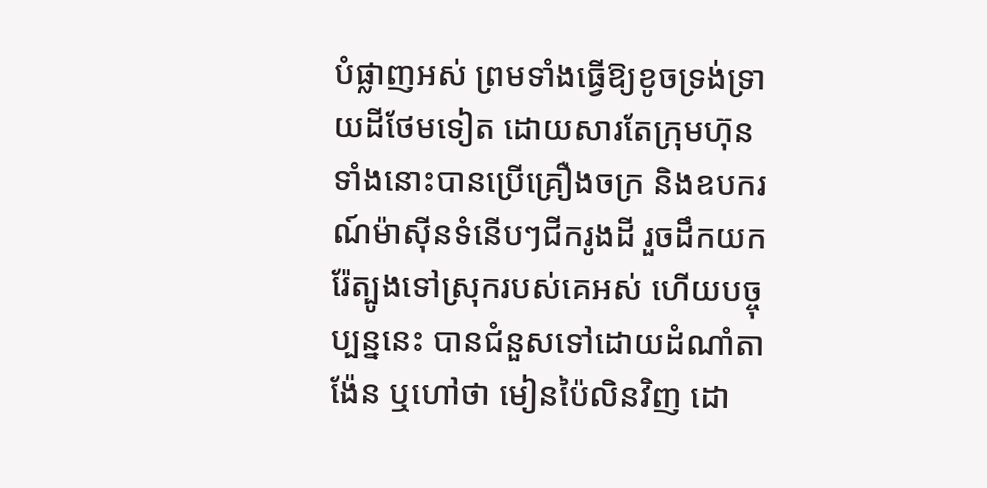បំផ្លាញអស់ ព្រមទាំងធ្វើឱ្យខូចទ្រង់ទ្រាយដីថែមទៀត ដោយសារតែក្រុមហ៊ុនទាំងនោះបានប្រើគ្រឿងចក្រ និងឧបករណ៍ម៉ាស៊ីនទំនើបៗជីករូងដី រួចដឹកយករ៉ែត្បូងទៅស្រុករបស់គេអស់ ហើយបច្ចុប្បន្ននេះ បានជំនួសទៅដោយដំណាំតាង៉ែន ឬហៅថា មៀនប៉ៃលិនវិញ ដោ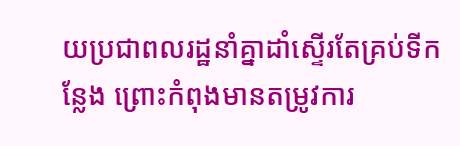យប្រជាពលរដ្ឋនាំគ្នាដាំស្ទើរតែគ្រប់ទីកន្លែង ព្រោះកំពុងមានតម្រូវការ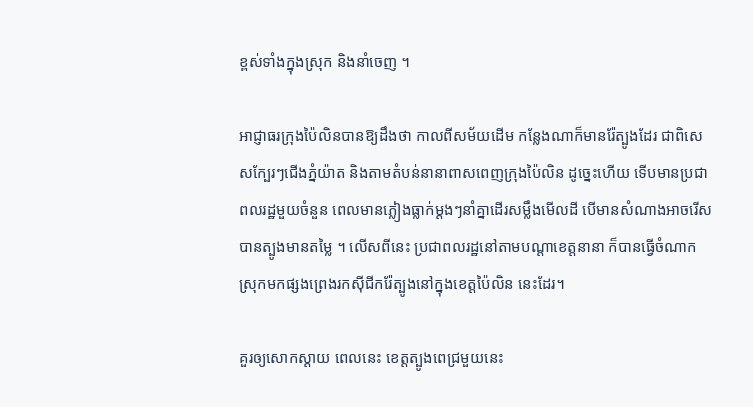ខ្ពស់ទាំងក្នុងស្រុក និងនាំចេញ ។

អាជ្ញាធរក្រុងប៉ៃលិនបានឱ្យដឹងថា កាលពីសម័យដើម កន្លែងណាក៏មានរ៉ែត្បូងដែរ ជាពិសេសក្បែរៗជើងភ្នំយ៉ាត និងតាមតំបន់នានាពាសពេញក្រុងប៉ៃលិន ដូច្នេះហើយ ទើបមានប្រជាពលរដ្ឋមួយចំនួន ពេលមានភ្លៀងធ្លាក់ម្តងៗនាំគ្នាដើរសម្លឹងមើលដី បើមានសំណាងអាចរើសបានត្បូងមានតម្លៃ ។ លើសពីនេះ ប្រជាពលរដ្ឋនៅតាមបណ្តាខេត្តនានា ក៏បានធ្វើចំណាកស្រុកមកផ្សងព្រេងរកស៊ីជីករ៉ែត្បូងនៅក្នុងខេត្តប៉ៃលិន នេះដែរ។

គួរឲ្យសោកស្ដាយ ពេលនេះ ខេត្តត្បូងពេជ្រមួយនេះ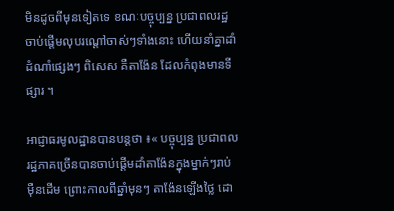មិនដូចពីមុនទៀតទេ ខណៈបច្ចុប្បន្ន ប្រជាពលរដ្ឋចាប់ផ្ដើមលុបរណ្ដៅចាស់ៗទាំងនោះ ហើយនាំគ្នាដាំដំណាំផ្សេងៗ ពិសេស គឺតាង៉ែន ដែលកំពុងមានទីផ្សារ ។

អាជ្ញាធរមូលដ្ឋានបានបន្ដថា ៖« បច្ចុប្បន្ន ប្រជាពលរដ្ឋភាគច្រើនបានចាប់ផ្តើមដាំតាង៉ែនក្នុងម្នាក់ៗរាប់ម៉ឺនដើម ព្រោះកាលពីឆ្នាំមុនៗ តាង៉ែនឡើងថ្លៃ ដោ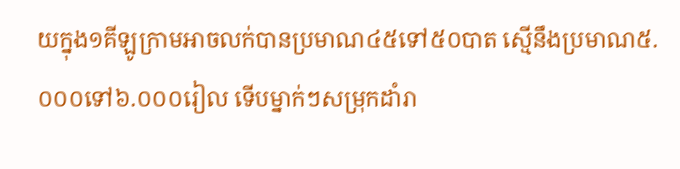យក្នុង១គីឡូក្រាមអាចលក់បានប្រមាណ៤៥ទៅ៥០បាត ស្មើនឹងប្រមាណ៥.០០០ទៅ៦.០០០រៀល ទើបម្នាក់ៗសម្រុកដាំរា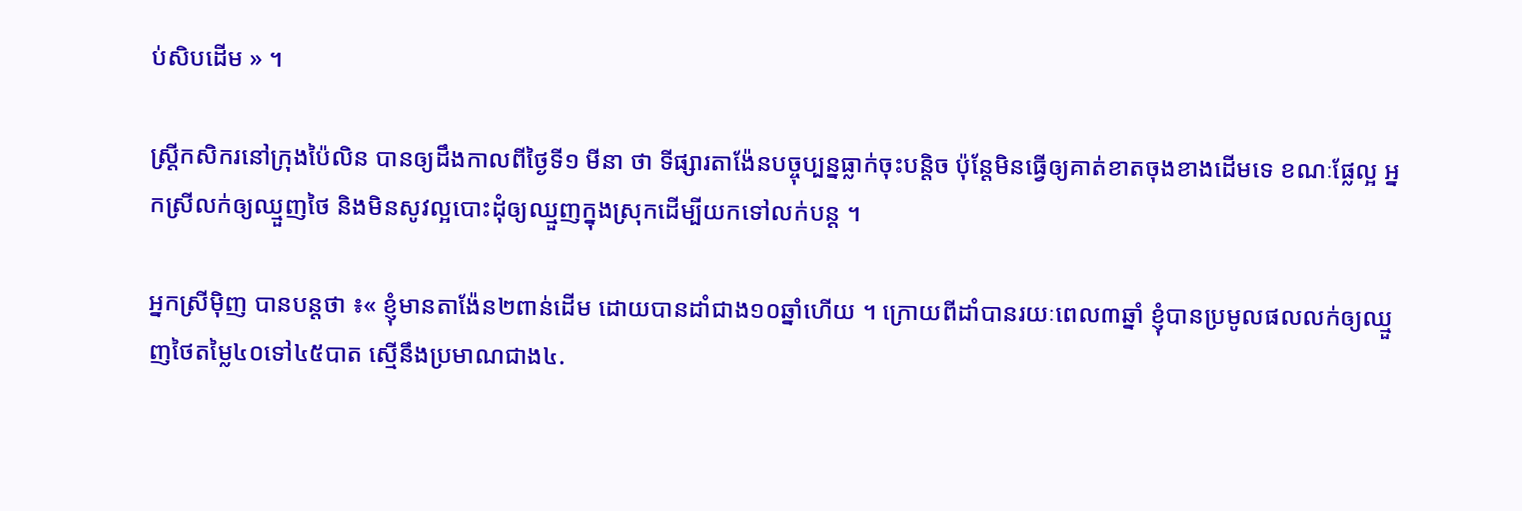ប់សិបដើម » ។

ស្ត្រីកសិករនៅក្រុងប៉ៃលិន បានឲ្យដឹងកាលពីថ្ងៃទី១ មីនា ថា ទីផ្សារតាង៉ែនបច្ចុប្បន្នធ្លាក់ចុះបន្ដិច ប៉ុន្ដែមិនធ្វើឲ្យគាត់ខាតចុងខាងដើមទេ ខណៈផ្លែល្អ អ្នកស្រីលក់ឲ្យឈ្មួញថៃ និងមិនសូវល្អបោះដុំឲ្យឈ្មួញក្នុងស្រុកដើម្បីយកទៅលក់បន្ដ ។

អ្នកស្រីម៉ិញ បានបន្ដថា ៖« ខ្ញុំមានតាង៉ែន២ពាន់ដើម ដោយបានដាំជាង១០ឆ្នាំហើយ ។ ក្រោយពីដាំបានរយៈពេល៣ឆ្នាំ ខ្ញុំបានប្រមូលផលលក់ឲ្យឈ្មួញថៃតម្លៃ៤០ទៅ៤៥បាត ស្មើនឹងប្រមាណជាង៤.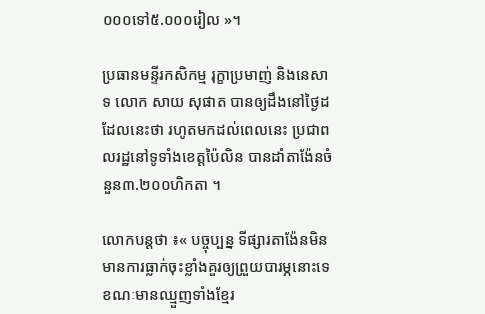០០០ទៅ៥.០០០រៀល »។

ប្រធានមន្ទីរកសិកម្ម រុក្ខាប្រមាញ់ និងនេសាទ លោក សាយ សុផាត បានឲ្យដឹងនៅថ្ងៃដដែលនេះថា រហូតមកដល់ពេលនេះ ប្រជាពលរដ្ឋនៅទូទាំងខេត្តប៉ៃលិន បានដាំតាង៉ែនចំនួន៣.២០០ហិកតា ។

លោកបន្ដថា ៖« បច្ចុប្បន្ន ទីផ្សារតាង៉ែនមិនមានការធ្លាក់ចុះខ្លាំងគួរឲ្យព្រួយបារម្ភនោះទេ ខណៈមានឈ្មួញទាំងខ្មែរ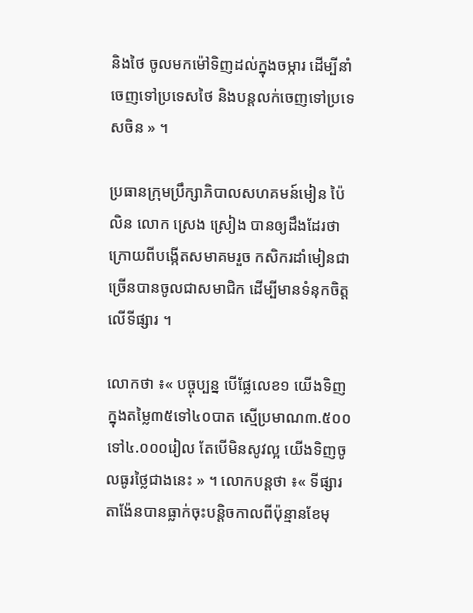និងថៃ ចូលមកម៉ៅទិញដល់ក្នុងចម្ការ ដើម្បីនាំចេញទៅប្រទេសថៃ និងបន្ដលក់ចេញទៅប្រទេសចិន » ។

ប្រធានក្រុមប្រឹក្សាភិបាលសហគមន៍មៀន ប៉ៃលិន លោក ស្រេង ស្រៀង បានឲ្យដឹងដែរថា ក្រោយពីបង្កើតសមាគមរួច កសិករដាំមៀនជាច្រើនបានចូលជាសមាជិក ដើម្បីមានទំនុកចិត្តលើទីផ្សារ ។

លោកថា ៖« បច្ចុប្បន្ន បើផ្លែលេខ១ យើងទិញក្នុងតម្លៃ៣៥ទៅ៤០បាត ស្មើប្រមាណ៣.៥០០ទៅ៤.០០០រៀល តែបើមិនសូវល្អ យើងទិញចូលធូរថ្លៃជាងនេះ » ។ លោកបន្ដថា ៖« ទីផ្សារតាង៉ែនបានធ្លាក់ចុះបន្ដិចកាលពីប៉ុន្មានខែមុ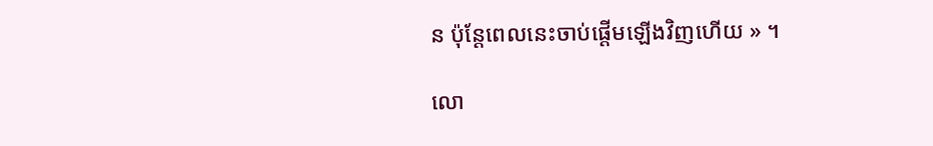ន ប៉ុន្ដែពេលនេះចាប់ផ្ដើមឡើងវិញហើយ » ។

លោ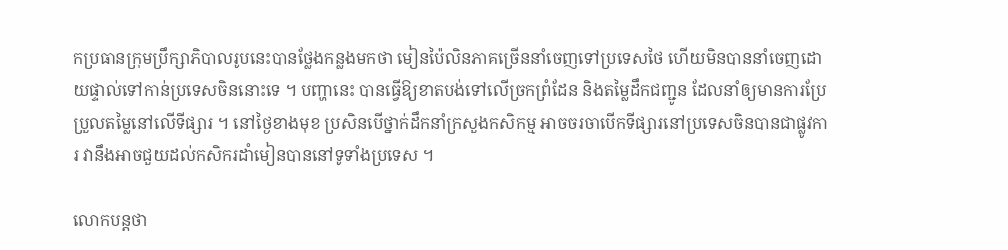កប្រធានក្រុមប្រឹក្សាភិបាលរូបនេះបានថ្លែងកន្លងមកថា មៀនប៉ៃលិនភាគច្រើននាំចេញទៅប្រទេសថៃ ហើយមិនបាននាំចេញដោយផ្ទាល់ទៅកាន់ប្រទេសចិននោះទេ ។ បញ្ហានេះ បានធ្វើឱ្យខាតបង់ទៅលើច្រកព្រំដែន និងតម្លៃដឹកជញ្ជូន ដែលនាំឲ្យមានការប្រែប្រួលតម្លៃនៅលើទីផ្សារ ។ នៅថ្ងៃខាងមុខ ប្រសិនបើថ្នាក់ដឹកនាំក្រសួងកសិកម្ម អាចចរចាបើកទីផ្សារនៅប្រទេសចិនបានជាផ្លូវការ វានឹងអាចជួយដល់កសិករដាំមៀនបាននៅទូទាំងប្រទេស ។

លោកបន្តថា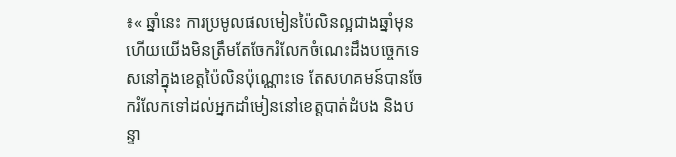៖« ឆ្នាំនេះ ការប្រមូលផលមៀនប៉ៃលិនល្អជាងឆ្នាំមុន ហើយយើងមិនត្រឹមតែចែករំលែកចំណេះដឹងបច្ចេកទេសនៅក្នុងខេត្តប៉ៃលិនប៉ុណ្ណោះទេ តែសហគមន៍បានចែករំលែកទៅដល់អ្នកដាំមៀននៅខេត្តបាត់ដំបង និងបន្ទា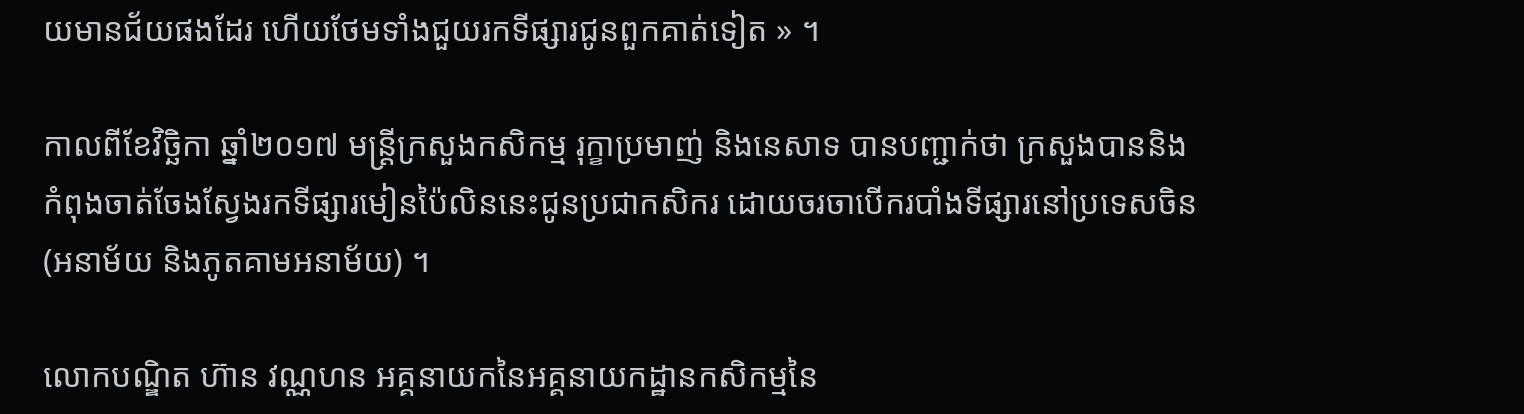យមានជ័យផងដែរ ហើយថែមទាំងជួយរកទីផ្សារជូនពួកគាត់ទៀត » ។

កាលពីខែវិច្ឆិកា ឆ្នាំ២០១៧ មន្ត្រីក្រសួងកសិកម្ម រុក្ខាប្រមាញ់ និងនេសាទ បានបញ្ជាក់ថា ក្រសួងបាននិងកំពុងចាត់ចែងស្វែងរកទីផ្សារមៀនប៉ៃលិននេះជូនប្រជាកសិករ ដោយចរចាបើករបាំងទីផ្សារនៅប្រទេសចិន (អនាម័យ និងភូតគាមអនាម័យ) ។

លោកបណ្ឌិត ហ៊ាន វណ្ណហន អគ្គនាយកនៃអគ្គនាយកដ្ឋានកសិកម្មនៃ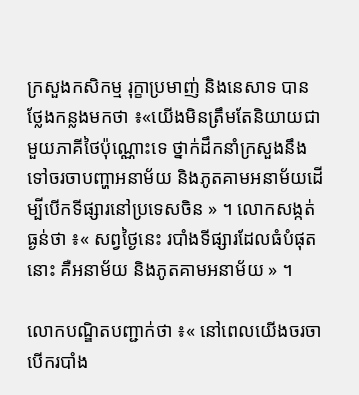ក្រសួងកសិកម្ម រុក្ខាប្រមាញ់ និងនេសាទ បានថ្លែងកន្លងមកថា ៖«យើងមិនត្រឹមតែនិយាយជាមួយភាគីថៃប៉ុណ្ណោះទេ ថ្នាក់ដឹកនាំក្រសួងនឹងទៅចរចាបញ្ហាអនាម័យ និងភូតគាមអនាម័យដើម្បីបើកទីផ្សារនៅប្រទេសចិន » ។ លោកសង្កត់ធ្ងន់ថា ៖« សព្វថ្ងៃនេះ របាំងទីផ្សារដែលធំបំផុតនោះ គឺអនាម័យ និងភូតគាមអនាម័យ » ។

លោកបណ្ឌិតបញ្ជាក់ថា ៖« នៅពេលយើងចរចាបើករបាំង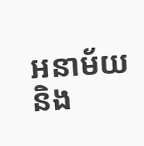អនាម័យ និង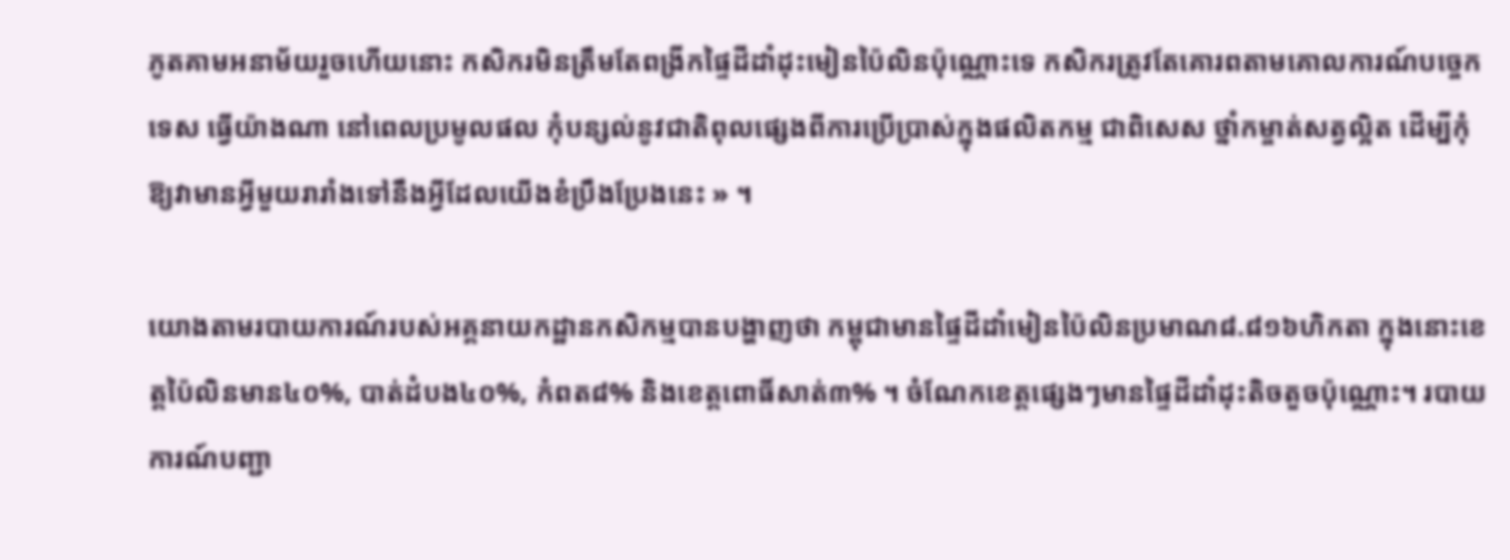ភូតគាមអនាម័យរួចហើយនោះ កសិករមិនត្រឹមតែពង្រីកផ្ទៃដីដាំដុះមៀនប៉ៃលិនប៉ុណ្ណោះទេ កសិករត្រូវតែគោរពតាមគោលការណ៍បច្ចេកទេស ធ្វើយ៉ាងណា នៅពេលប្រមូលផល កុំបន្សល់នូវជាតិពុលផ្សេងពីការប្រើប្រាស់ក្នុងផលិតកម្ម ជាពិសេស ថ្នាំកម្ចាត់សត្វល្អិត ដើម្បីកុំឱ្យវាមានអ្វីមួយរារាំងទៅនឹងអ្វីដែលយើងខំប្រឹងប្រែងនេះ » ។

យោងតាមរបាយការណ៍របស់អគ្គនាយកដ្ឋានកសិកម្មបានបង្ហាញថា កម្ពុជាមានផ្ទៃដីដាំមៀនប៉ៃលិនប្រមាណ៨.៨១៦ហិកតា ក្នុងនោះខេត្តប៉ៃលិនមាន៤០%, បាត់ដំបង៤០%, កំពត៨% និងខេត្តពោធិ៍សាត់៣% ។ ចំណែកខេត្តផ្សេងៗមានផ្ទៃដីដាំដុះតិចតួចប៉ុណ្ណោះ។ របាយការណ៍បញ្ជា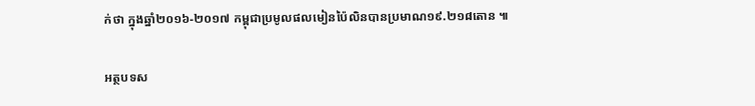ក់ថា ក្នុងឆ្នាំ២០១៦-២០១៧ កម្ពុជាប្រមូលផលមៀនប៉ៃលិនបានប្រមាណ១៩.២១៨តោន ៕

អត្ថបទស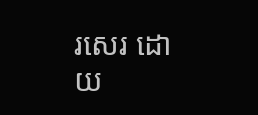រសេរ ដោយ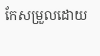កែសម្រួលដោយ